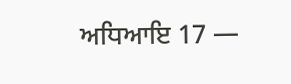ਅਧਿਆਇ 17 —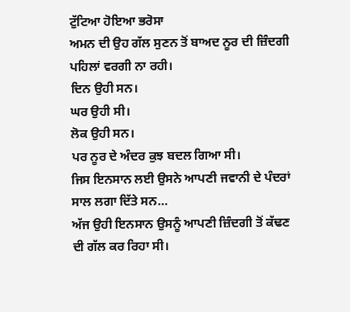ਟੁੱਟਿਆ ਹੋਇਆ ਭਰੋਸਾ
ਅਮਨ ਦੀ ਉਹ ਗੱਲ ਸੁਣਨ ਤੋਂ ਬਾਅਦ ਨੂਰ ਦੀ ਜ਼ਿੰਦਗੀ ਪਹਿਲਾਂ ਵਰਗੀ ਨਾ ਰਹੀ।
ਦਿਨ ਉਹੀ ਸਨ।
ਘਰ ਉਹੀ ਸੀ।
ਲੋਕ ਉਹੀ ਸਨ।
ਪਰ ਨੂਰ ਦੇ ਅੰਦਰ ਕੁਝ ਬਦਲ ਗਿਆ ਸੀ।
ਜਿਸ ਇਨਸਾਨ ਲਈ ਉਸਨੇ ਆਪਣੀ ਜਵਾਨੀ ਦੇ ਪੰਦਰਾਂ ਸਾਲ ਲਗਾ ਦਿੱਤੇ ਸਨ…
ਅੱਜ ਉਹੀ ਇਨਸਾਨ ਉਸਨੂੰ ਆਪਣੀ ਜ਼ਿੰਦਗੀ ਤੋਂ ਕੱਢਣ ਦੀ ਗੱਲ ਕਰ ਰਿਹਾ ਸੀ।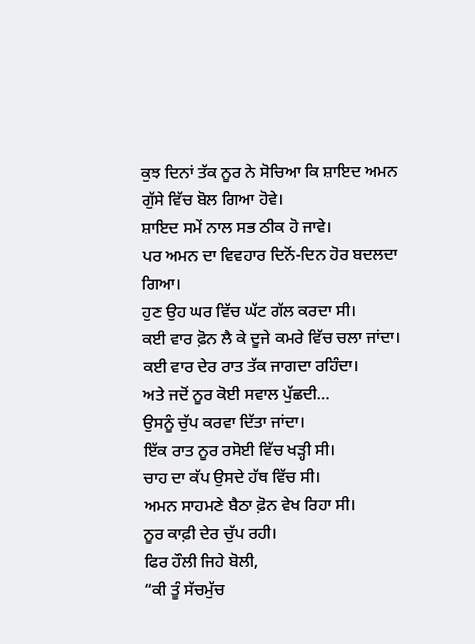ਕੁਝ ਦਿਨਾਂ ਤੱਕ ਨੂਰ ਨੇ ਸੋਚਿਆ ਕਿ ਸ਼ਾਇਦ ਅਮਨ ਗੁੱਸੇ ਵਿੱਚ ਬੋਲ ਗਿਆ ਹੋਵੇ।
ਸ਼ਾਇਦ ਸਮੇਂ ਨਾਲ ਸਭ ਠੀਕ ਹੋ ਜਾਵੇ।
ਪਰ ਅਮਨ ਦਾ ਵਿਵਹਾਰ ਦਿਨੋਂ-ਦਿਨ ਹੋਰ ਬਦਲਦਾ ਗਿਆ।
ਹੁਣ ਉਹ ਘਰ ਵਿੱਚ ਘੱਟ ਗੱਲ ਕਰਦਾ ਸੀ।
ਕਈ ਵਾਰ ਫ਼ੋਨ ਲੈ ਕੇ ਦੂਜੇ ਕਮਰੇ ਵਿੱਚ ਚਲਾ ਜਾਂਦਾ।
ਕਈ ਵਾਰ ਦੇਰ ਰਾਤ ਤੱਕ ਜਾਗਦਾ ਰਹਿੰਦਾ।
ਅਤੇ ਜਦੋਂ ਨੂਰ ਕੋਈ ਸਵਾਲ ਪੁੱਛਦੀ…
ਉਸਨੂੰ ਚੁੱਪ ਕਰਵਾ ਦਿੱਤਾ ਜਾਂਦਾ।
ਇੱਕ ਰਾਤ ਨੂਰ ਰਸੋਈ ਵਿੱਚ ਖੜ੍ਹੀ ਸੀ।
ਚਾਹ ਦਾ ਕੱਪ ਉਸਦੇ ਹੱਥ ਵਿੱਚ ਸੀ।
ਅਮਨ ਸਾਹਮਣੇ ਬੈਠਾ ਫ਼ੋਨ ਵੇਖ ਰਿਹਾ ਸੀ।
ਨੂਰ ਕਾਫ਼ੀ ਦੇਰ ਚੁੱਪ ਰਹੀ।
ਫਿਰ ਹੌਲੀ ਜਿਹੇ ਬੋਲੀ,
“ਕੀ ਤੂੰ ਸੱਚਮੁੱਚ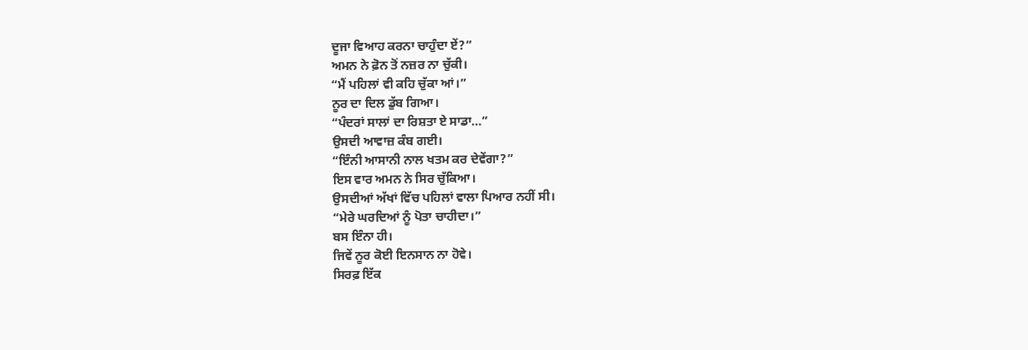ਦੂਜਾ ਵਿਆਹ ਕਰਨਾ ਚਾਹੁੰਦਾ ਏਂ?”
ਅਮਨ ਨੇ ਫ਼ੋਨ ਤੋਂ ਨਜ਼ਰ ਨਾ ਚੁੱਕੀ।
“ਮੈਂ ਪਹਿਲਾਂ ਵੀ ਕਹਿ ਚੁੱਕਾ ਆਂ।”
ਨੂਰ ਦਾ ਦਿਲ ਡੁੱਬ ਗਿਆ।
“ਪੰਦਰਾਂ ਸਾਲਾਂ ਦਾ ਰਿਸ਼ਤਾ ਏ ਸਾਡਾ…”
ਉਸਦੀ ਆਵਾਜ਼ ਕੰਬ ਗਈ।
“ਇੰਨੀ ਆਸਾਨੀ ਨਾਲ ਖਤਮ ਕਰ ਦੇਵੇਂਗਾ?”
ਇਸ ਵਾਰ ਅਮਨ ਨੇ ਸਿਰ ਚੁੱਕਿਆ।
ਉਸਦੀਆਂ ਅੱਖਾਂ ਵਿੱਚ ਪਹਿਲਾਂ ਵਾਲਾ ਪਿਆਰ ਨਹੀਂ ਸੀ।
“ਮੇਰੇ ਘਰਦਿਆਂ ਨੂੰ ਪੋਤਾ ਚਾਹੀਦਾ।”
ਬਸ ਇੰਨਾ ਹੀ।
ਜਿਵੇਂ ਨੂਰ ਕੋਈ ਇਨਸਾਨ ਨਾ ਹੋਵੇ।
ਸਿਰਫ਼ ਇੱਕ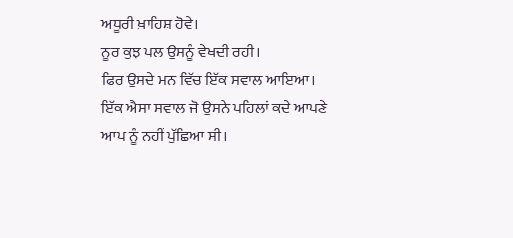ਅਧੂਰੀ ਖ਼ਾਹਿਸ਼ ਹੋਵੇ।
ਨੂਰ ਕੁਝ ਪਲ ਉਸਨੂੰ ਵੇਖਦੀ ਰਹੀ।
ਫਿਰ ਉਸਦੇ ਮਨ ਵਿੱਚ ਇੱਕ ਸਵਾਲ ਆਇਆ।
ਇੱਕ ਐਸਾ ਸਵਾਲ ਜੋ ਉਸਨੇ ਪਹਿਲਾਂ ਕਦੇ ਆਪਣੇ ਆਪ ਨੂੰ ਨਹੀਂ ਪੁੱਛਿਆ ਸੀ।